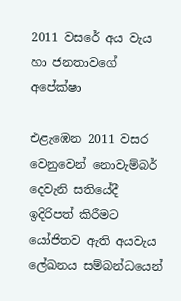2011 වසරේ අය වැය හා ජනතාවගේ අපේක්ෂා

එළැඹෙන 2011 වසර වෙනුවෙන් නොවැම්බර් දෙවැනි සතියේදී ඉදිරිපත් කිරීමට යෝජිතව ඇති අයවැය ලේඛනය සම්බන්ධයෙන්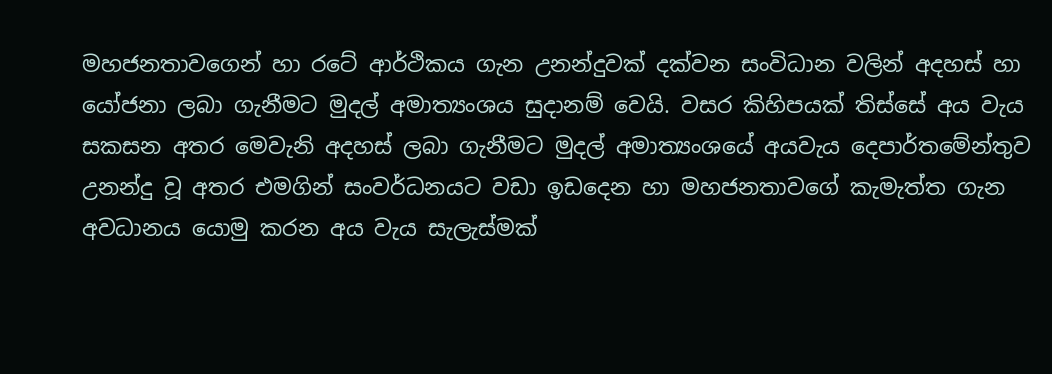මහජනතාවගෙන් හා රටේ ආර්ථිකය ගැන උනන්දුවක් දක්වන සංවිධාන වලින් අදහස් හා යෝජනා ලබා ගැනීමට මුදල් අමාත්‍යංශය සුදානම් වෙයි. වසර කිහිපයක් තිස්සේ අය වැය සකසන අතර මෙවැනි අදහස් ලබා ගැනීමට මුදල් අමාත්‍යංශයේ අයවැය දෙපාර්තමේන්තුව උනන්දු වූ අතර එමගින් සංවර්ධනයට වඩා ඉඩදෙන හා මහජනතාවගේ කැමැත්ත ගැන අවධානය යොමු කරන අය වැය සැලැස්මක්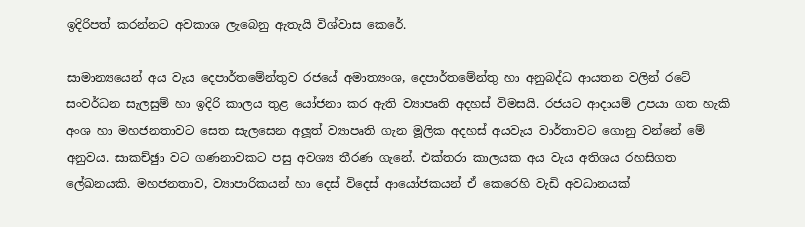ඉදිරිපත් කරන්නට අවකාශ ලැබෙනු ඇතැයි විශ්වාස කෙරේ.

සාමාන්‍යයෙන් අය වැය දෙපාර්තමේන්තුව රජයේ අමාත්‍යංශ, දෙපාර්තමේන්තු හා අනුබද්ධ ආයතන වලින් රටේ සංවර්ධන සැලසුම් හා ඉදිරි කාලය තුළ යෝජනා කර ඇති ව්‍යාපෘති අදහස් විමසයි. රජයට ආදායම් උපයා ගත හැකි අංශ හා මහජනතාවට සෙත සැලසෙන අලූත් ව්‍යාපෘති ගැන මූලික අදහස් අයවැය වාර්තාවට ගොනු වන්නේ මේ අනුවය. සාකච්ඡුා වට ගණනාවකට පසු අවශ්‍ය තීරණ ගැනේ. එක්තරා කාලයක අය වැය අතිශය රහසිගත ලේඛනයකි. මහජනතාව, ව්‍යාපාරිකයන් හා දෙස් විදෙස් ආයෝජකයන් ඒ කෙරෙහි වැඩි අවධානයක්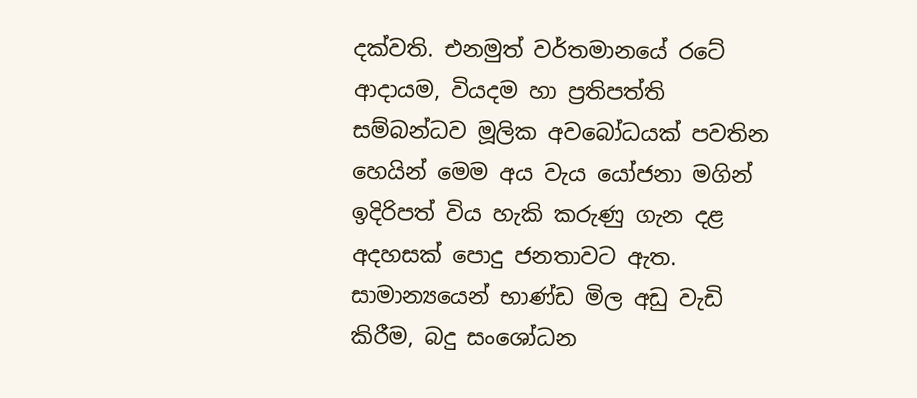දක්වති. එනමුත් වර්තමානයේ රටේ ආදායම, වියදම හා ප්‍රතිපත්ති සම්බන්ධව මූලික අවබෝධයක් පවතින හෙයින් මෙම අය වැය යෝජනා මගින් ඉදිරිපත් විය හැකි කරුණු ගැන දළ අදහසක් පොදු ජනතාවට ඇත. සාමාන්‍යයෙන් භාණ්ඩ මිල අඩු වැඩි කිරීම, බදු සංශෝධන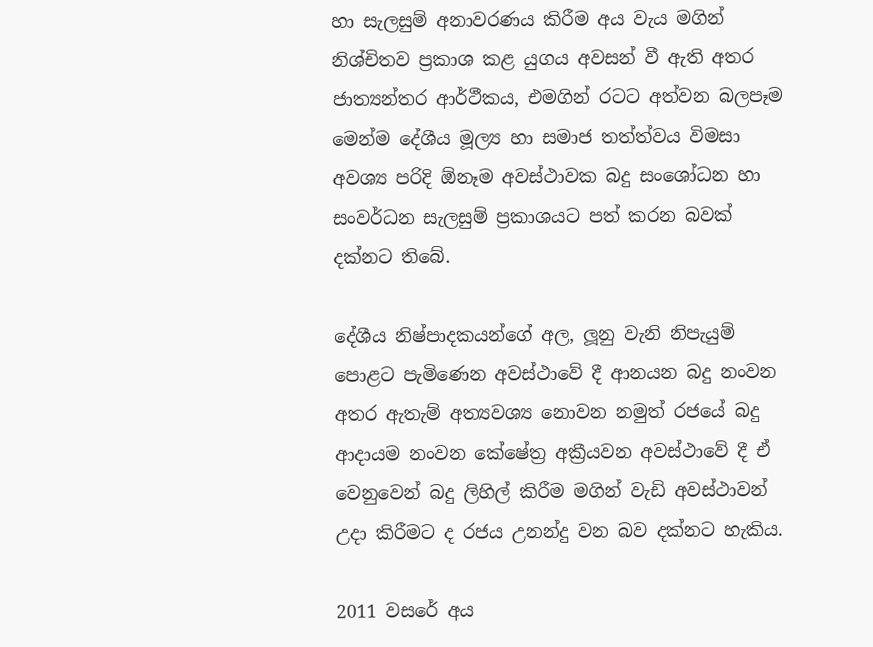හා සැලසුම් අනාවරණය කිරීම අය වැය මගින් නිශ්චිතව ප්‍රකාශ කළ යුගය අවසන් වී ඇති අතර ජාත්‍යන්තර ආර්ථීකය, එමගින් රටට අත්වන බලපෑම මෙන්ම දේශීය මූල්‍ය හා සමාජ තත්ත්වය විමසා අවශ්‍ය පරිදි ඕනෑම අවස්ථාවක බදු සංශෝධන හා සංවර්ධන සැලසුම් ප්‍රකාශයට පත් කරන බවක් දක්නට තිබේ.

දේශීය නිෂ්පාදකයන්ගේ අල, ලූනු වැනි නිපැයුම් පොළට පැමිණෙන අවස්ථාවේ දී ආනයන බදු නංවන අතර ඇතැම් අත්‍යවශ්‍ය නොවන නමුත් රජයේ බදු ආදායම නංවන කේෂේත්‍ර අක්‍රීයවන අවස්ථාවේ දී ඒ වෙනුවෙන් බදු ලිහිල් කිරීම මගින් වැඩි අවස්ථාවන් උදා කිරීමට ද රජය උනන්දු වන බව දක්නට හැකිය.

2011 වසරේ අය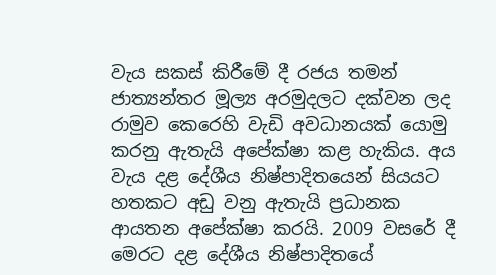වැය සකස් කිරීමේ දී රජය තමන් ජාත්‍යන්තර මූල්‍ය අරමුදලට දක්වන ලද රාමුව කෙරෙහි වැඩි අවධානයක් යොමු කරනු ඇතැයි අපේක්ෂා කළ හැකිය. අය වැය දළ දේශීය නිෂ්පාදිතයෙන් සියයට හතකට අඩු වනු ඇතැයි ප්‍රධානක ආයතන අපේක්ෂා කරයි. 2009 වසරේ දී මෙරට දළ දේශීය නිෂ්පාදිතයේ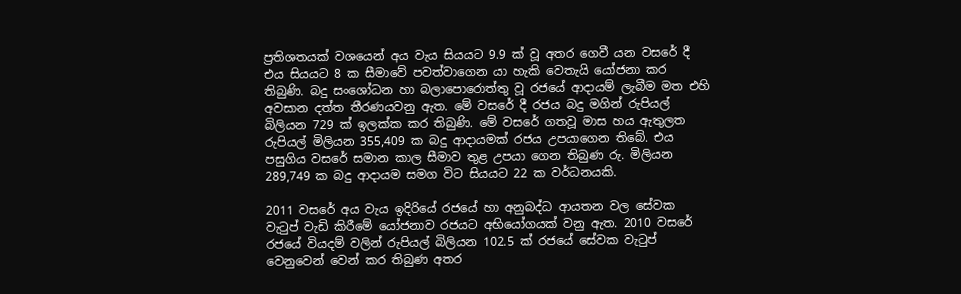ප්‍රතිශතයක් වශයෙන් අය වැය සියයට 9.9 ක් වූ අතර ගෙවී යන වසරේ දී එය සියයට 8 ක සීමාවේ පවත්වාගෙන යා හැකි වෙතැයි යෝජනා කර තිබුණි. බදු සංශෝධන හා බලාපොරොත්තු වූ රජයේ ආදායම් ලැබීම මත එහි අවසාන දත්ත තීරණයවනු ඇත. මේ වසරේ දී රජය බදු මගින් රුපියල් බිලියන 729 ක් ඉලක්ක කර තිබුණි. මේ වසරේ ගතවූ මාස හය ඇතුලත රුපියල් මිලියන 355,409 ක බදු ආදායමක් රජය උපයාගෙන තිබේ. එය පසුගිය වසරේ සමාන කාල සීමාව තුළ උපයා ගෙන තිබුණ රු. මිලියන 289,749 ක බදු ආදායම සමග විට සියයට 22 ක වර්ධනයකි.

2011 වසරේ අය වැය ඉදිරියේ රජයේ හා අනුබද්ධ ආයතන වල සේවක වැටුප් වැඩි කිරීමේ යෝජනාව රජයට අභියෝගයක් වනු ඇත. 2010 වසරේ රජයේ වියදම් වලින් රුපියල් බිලියන 102.5 ක් රජයේ සේවක වැටුප් වෙනුවෙන් වෙන් කර තිබුණ අතර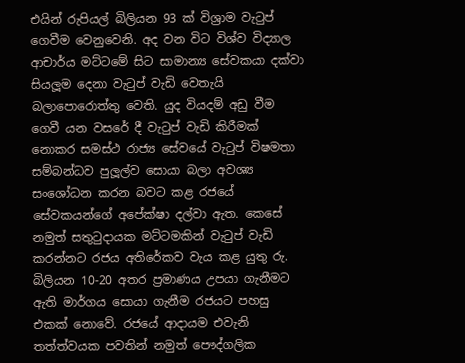එයින් රුපියල් බිලියන 93 ක් විශ්‍රාම වැටුප් ගෙවීම වෙනුවෙනි. අද වන විට විශ්ව විද්‍යාල ආචාර්ය මට්ටමේ සිට සාමාන්‍ය සේවකයා දක්වා සියලූම දෙනා වැටුප් වැඩි වෙතැයි බලාපොරොත්තු වෙති. යුද වියදම් අඩු වීම ගෙවී යන වසරේ දී වැටුප් වැඩි කිරීමක් නොකර සමස්ථ රාජ්‍ය සේවයේ වැටුප් විෂමතා සම්බන්ධව පුලූල්ව සොයා බලා අවශ්‍ය සංශෝධන කරන බවට කළ රජයේ සේවකයන්ගේ අපේක්ෂා දල්වා ඇත. කෙසේ නමුත් සතුටුදායක මට්ටමකින් වැටුප් වැඩි කරන්නට රජය අතිරේකව වැය කළ යුතු රු. බිලියන 10-20 අතර ප්‍රමාණය උපයා ගැනීමට ඇති මාර්ගය සොයා ගැනීම රජයට පහසු එකක් නොවේ. රජයේ ආදායම එවැනි තත්ත්වයක පවතින් නමුත් පෞද්ගලික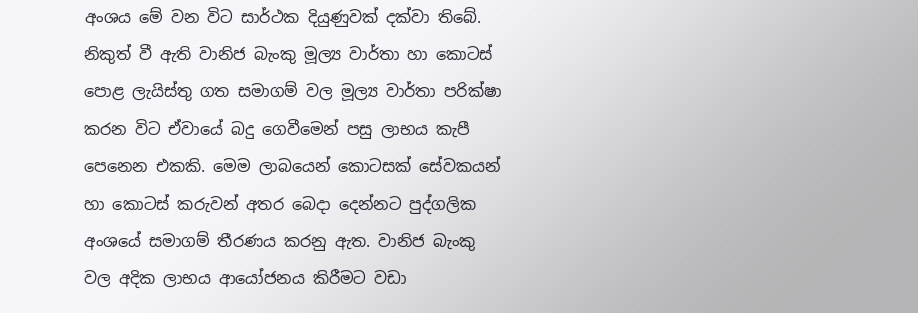අංශය මේ වන විට සාර්ථක දියුණුවක් දක්වා තිබේ. නිකුත් වී ඇති වානිජ බැංකු මූල්‍ය වාර්තා හා කොටස් පොළ ලැයිස්තු ගත සමාගම් වල මූල්‍ය වාර්තා පරික්ෂා කරන විට ඒවායේ බදු ගෙවීමෙන් පසු ලාභය කැපී පෙනෙන එකකි. මෙම ලාබයෙන් කොටසක් සේවකයන් හා කොටස් කරුවන් අතර බෙදා දෙන්නට පුද්ගලික අංශයේ සමාගම් තීරණය කරනු ඇත. වානිජ බැංකු වල අදික ලාභය ආයෝජනය කිරීමට වඩා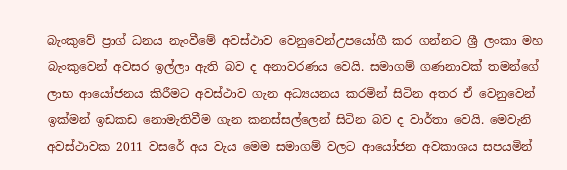බැංකුවේ ප්‍රාග් ධනය නැංවීමේ අවස්ථාව වෙනුවෙන්උපයෝගී කර ගන්නට ශ්‍රී ලංකා මහ බැංකුවෙන් අවසර ඉල්ලා ඇති බව ද අනාවරණය වෙයි. සමාගම් ගණනාවක් තමන්ගේ ලාභ ආයෝජනය කිරීමට අවස්ථාව ගැන අධ්‍යයනය කරමින් සිටින අතර ඒ වෙනුවෙන් ඉක්මන් ඉඩකඩ නොමැතිවීම ගැන කනස්සල්ලෙන් සිටින බව ද වාර්තා වෙයි. මෙවැනි අවස්ථාවක 2011 වසරේ අය වැය මෙම සමාගම් වලට ආයෝජන අවකාශය සපයමින්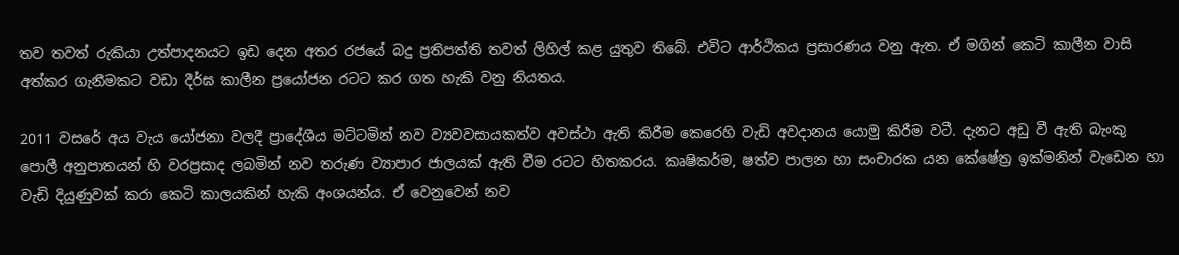තව තවත් රුකියා උත්පාදනයට ඉඩ දෙන අතර රජයේ බදු ප්‍රතිපත්ති තවත් ලිහිල් කළ යුතුව තිබේ. එවිට ආර්ථිකය ප්‍රසාරණය වනු ඇත. ඒ මගින් කෙටි කාලීන වාසි අත්කර ගැනීමකට වඩා දීර්ඝ කාලීන ප්‍රයෝජන රටට කර ගත හැකි වනු නියතය.

2011 වසරේ අය වැය යෝජනා වලදී ප්‍රාදේශීය මට්ටමින් නව ව්‍යවවසායකත්ව අවස්ථා ඇති කිරීම කෙරෙහි වැඩි අවදානය යොමු කිරීම වටී. දැනට අඩු වී ඇති බැංකු පොලී අනුපාතයන් හි වරප්‍රසාද ලබමින් නව තරුණ ව්‍යාපාර ජාලයක් ඇති වීම රටට හිතකරය. කෘෂිකර්ම, ෂත්ව පාලන හා සංචාරක යන කේෂේත්‍ර ඉක්මනින් වැඩෙන හා වැඩි දියුණුවක් කරා කෙටි කාලයකින් හැකි අංශයන්ය. ඒ වෙනුවෙන් නව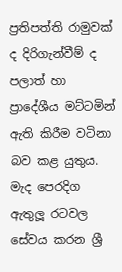ප්‍රතිපත්ති රාමුවක් ද දිරිගැන්වීම් ද පලාත් හා ප්‍රාදේශීය මට්ටමින් ඇති කිරීම වටිනා බව කළ යුතුය.
මැද පෙරදිග ඇතුලූ රටවල සේවය කරන ශ්‍රී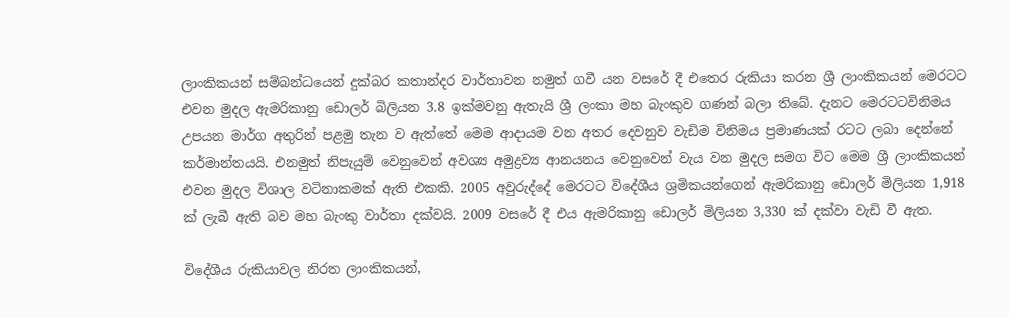ලාංකිකයන් සම්බන්ධයෙන් දුක්බර කතාන්දර වාර්තාවන නමුත් ගවී යන වසරේ දී එතෙර රුකියා කරන ශ්‍රී ලාංකිකයන් මෙරටට එවන මුදල ඇමරිකානු ඩොලර් බිලියන 3.8 ඉක්මවනු ඇතැයි ශ්‍රී ලංකා මහ බැංකුව ගණන් බලා තිබේ. දැනට මෙරටටවිනිමය උපයන මාර්ග අතුරින් පළමු තැන ව ඇත්තේ මෙම ආදායම වන අතර දෙවනුව වැඩිම විනිමය ප්‍රමාණයක් රටට ලබා දෙන්නේ කර්මාන්තයයි. එනමුත් නිපැයුම් වෙනුවෙන් අවශ්‍ය අමුද්‍රව්‍ය ආනයනය වෙනුවෙන් වැය වන මුදල සමග විට මෙම ශ්‍රී ලාංකිකයන් එවන මුදල විශාල වටිනාකමක් ඇති එකකි. 2005 අවුරුද්දේ මෙරටට විදේශීය ශ්‍රමිකයන්ගෙන් ඇමරිකානු ඩොලර් මිලියන 1,918 ක් ලැබී ඇති බව මහ බැංකු වාර්තා දක්වයි. 2009 වසරේ දී එය ඇමරිකානු ඩොලර් මිලියන 3,330 ක් දක්වා වැඩි වී ඇත.

විදේශීය රුකියාවල නිරත ලාංකිකයන්,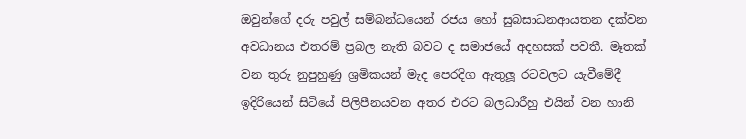ඔවුන්ගේ දරු පවුල් සම්බන්ධයෙන් රජය හෝ සුබසාධනආයතන දක්වන අවධානය එතරම් ප්‍රබල නැති බවට ද සමාජයේ අදහසක් පවතී. මෑතක් වන තුරු නුපුහුණු ශ්‍රමිකයන් මැද පෙරදිග ඇතුලූ රටවලට යැවීමේදී ඉදිරියෙන් සිටියේ පිලිපීනයවන අතර එරට බලධාරීහු එයින් වන හානි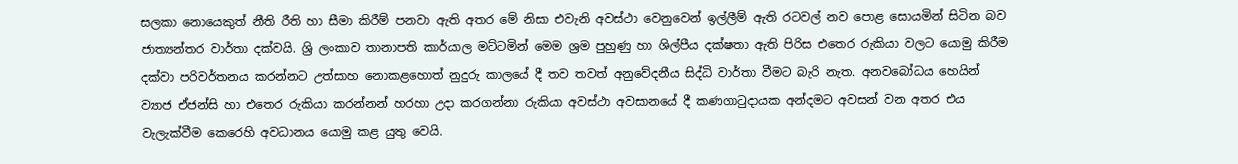සලකා නොයෙකුත් නීති රීති හා සීමා කිරීම් පනවා ඇති අතර මේ නිසා එවැනි අවස්ථා වෙනුවෙන් ඉල්ලීම් ඇති රටවල් නව පොළ සොයමින් සිටින බව ජාත්‍යන්තර වාර්තා දක්වයි. ශ්‍රි ලංකාව තානාපති කාර්යාල මට්ටමින් මෙම ශ්‍රම පුහුණු හා ශිල්පීය දක්ෂතා ඇති පිරිස එතෙර රුකියා වලට යොමු කිරීම දක්වා පරිවර්තනය කරන්නට උත්සාහ නොකළහොත් නුදුරු කාලයේ දී තව තවත් අනුවේදනීය සිද්ධි වාර්තා වීමට බැරි නැත. අනවබෝධය හෙයින් ව්‍යාජ ඒජන්සි හා එතෙර රුකියා කරන්නන් හරහා උදා කරගන්නා රුකියා අවස්ථා අවසානයේ දී කණගාටුදායක අන්දමට අවසන් වන අතර එය වැලැක්වීම කෙරෙහි අවධානය යොමු කළ යුතු වෙයි.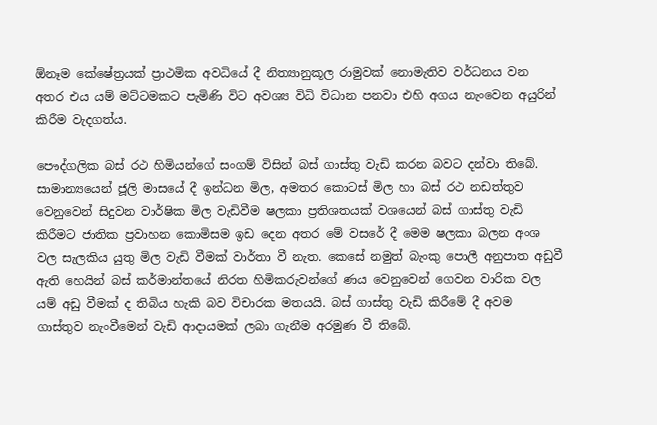ඕනෑම කේෂේත්‍රයක් ප්‍රාථමික අවධියේ දී නිත්‍යානුකූල රාමුවක් නොමැතිව වර්ධනය වන අතර එය යම් මට්ටමකට පැමිණි විට අවශ්‍ය විධි විධාන පනවා එහි අගය නැංවෙන අයුරින් කිරීම වැදගත්ය.

පෞද්ගලික බස් රථ හිමියන්ගේ සංගම් විසින් බස් ගාස්තු වැඩි කරන බවට දන්වා තිබේ. සාමාන්‍යයෙන් ජූලි මාසයේ දී ඉන්ධන මිල, අමතර කොටස් මිල හා බස් රථ නඩත්තුව වෙනුවෙන් සිදුවන වාර්ෂික මිල වැඩිවීම ෂලකා ප්‍රතිශතයක් වශයෙන් බස් ගාස්තු වැඩි කිරීමට ජාතික ප්‍රවාහන කොමිසම ඉඩ දෙන අතර මේ වසරේ දී මෙම ෂලකා බලන අංශ වල සැලකිය යුතු මිල වැඩි වීමක් වාර්තා වී නැත. කෙසේ නමුත් බැංකු පොලී අනුපාත අඩුවී ඇති හෙයින් බස් කර්මාන්තයේ නිරත හිමිකරුවන්ගේ ණය වෙනුවෙන් ගෙවන වාරික වල යම් අඩු වීමක් ද තිබිය හැකි බව විචාරක මතයයි. බස් ගාස්තු වැඩි කිරීමේ දී අවම ගාස්තුව නැංවීමෙන් වැඩි ආදායමක් ලබා ගැනීම අරමුණ වී තිබේ.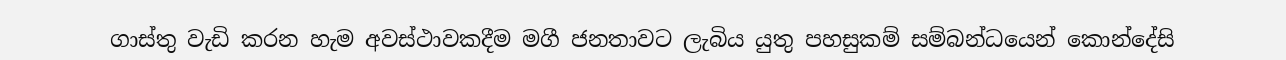ගාස්තු වැඩි කරන හැම අවස්ථාවකදීම මගී ජනතාවට ලැබිය යුතු පහසුකම් සම්බන්ධයෙන් කොන්දේසි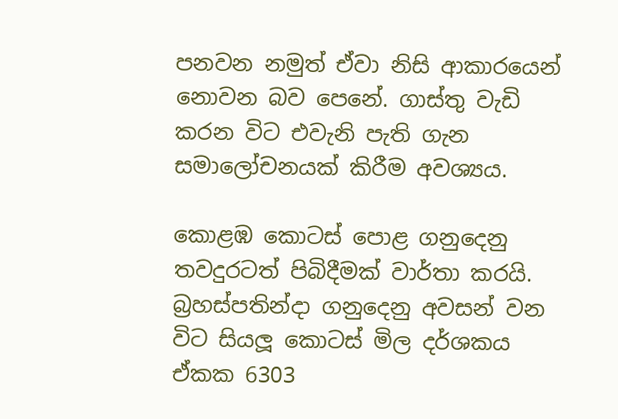පනවන නමුත් ඒවා නිසි ආකාරයෙන් නොවන බව පෙනේ. ගාස්තු වැඩි කරන විට එවැනි පැති ගැන සමාලෝචනයක් කිරීම අවශ්‍යය.

කොළඹ කොටස් පොළ ගනුදෙනු තවදුරටත් පිබිදීමක් වාර්තා කරයි. බ්‍රහස්පතින්දා ගනුදෙනු අවසන් වන විට සියලූ කොටස් මිල දර්ශකය ඒකක 6303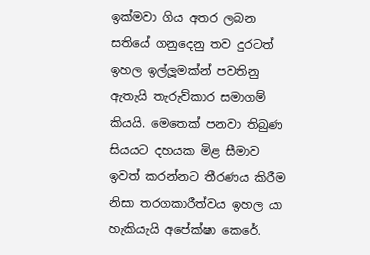ඉක්මවා ගිය අතර ලබන සතියේ ගනුදෙනු තව දුරටත් ඉහල ඉල්ලූමක්න් පවතිනු ඇතැයි තැරුව්කාර සමාගම් කියයි. මෙතෙක් පනවා තිබුණ සියයට දහයක මිළ සීමාව ඉවත් කරන්නට තීරණය කිරීම නිසා තරගකාරීත්වය ඉහල යා හැකියැයි අපේක්ෂා කෙරේ.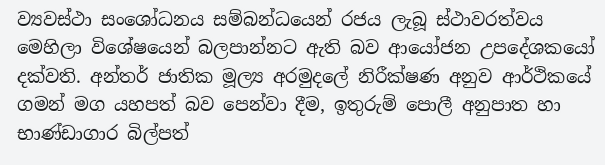ව්‍යවස්ථා සංශෝධනය සම්බන්ධයෙන් රජය ලැබූ ස්ථාවරත්වය මෙහිලා විශේෂයෙන් බලපාන්නට ඇති බව ආයෝජන උපදේශකයෝ දක්වති. අන්තර් ජාතික මූල්‍ය අරමුදලේ නිරීක්ෂණ අනුව ආර්ථිකයේ ගමන් මග යහපත් බව පෙන්වා දීම, ඉතුරුම් පොලී අනුපාත හා භාණ්ඩාගාර බිල්පත්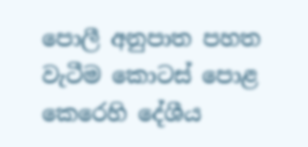පොලී අනුපාත පහත වැටීම කොටස් පොළ කෙරෙහි දේශීය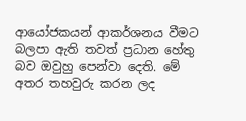ආයෝජකයන් ආකර්ශනය වීමට බලපා ඇති තවත් ප්‍රධාන හේතු බව ඔවුහු පෙන්වා දෙති. මේ අතර තහවුරු කරන ලද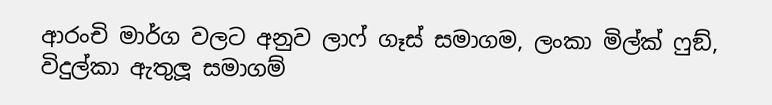ආරංචි මාර්ග වලට අනුව ලාෆ් ගෑස් සමාගම, ලංකා මිල්ක් ෆුඞ්, විදුල්කා ඇතුලූ සමාගම්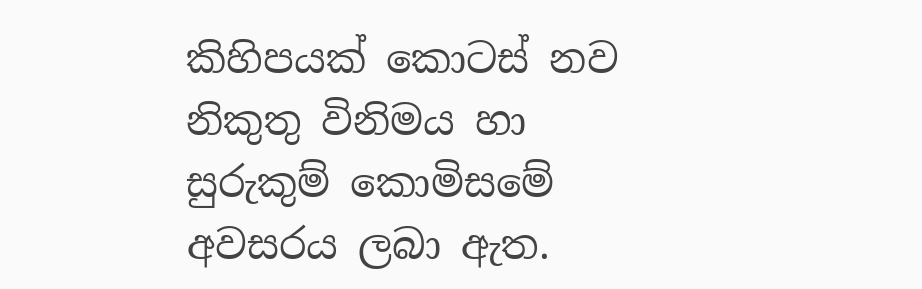කිහිපයක් කොටස් නව නිකුතු විනිමය හා සුරුකුම් කොමිසමේ අවසරය ලබා ඇත.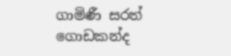ගාමිණී සරත් ගොඩකන්ද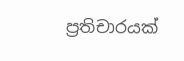ප්‍රතිචාරයක්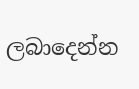ලබාදෙන්න